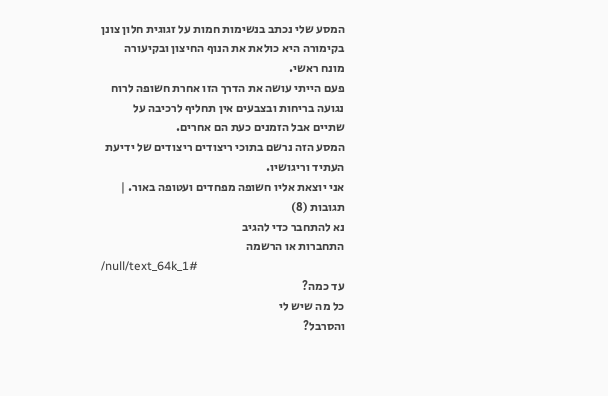המסע שלי נכתב בנשימות חמות על זגוגית חלון צונן בקימורה היא כולאת את הנוף החיצון ובקיעורה מונח ראשי.
פעם הייתי עושה את הדרך הזו אחרת חשופה לרוח נגועה בריחות ובצבעים אין תחליף לרכיבה על שתיים אבל הזמנים כעת הם אחרים.
המסע הזה נרשם בתוכי ריצודים ריצודים של ידיעת העתיד וריגושיו.
אני יוצאת אליו חשופה מפחדים ועטופה באור. |
תגובות (8)
נא להתחבר כדי להגיב
התחברות או הרשמה
/null/text_64k_1#
עד כמה?
כל מה שיש לי
והסרבל?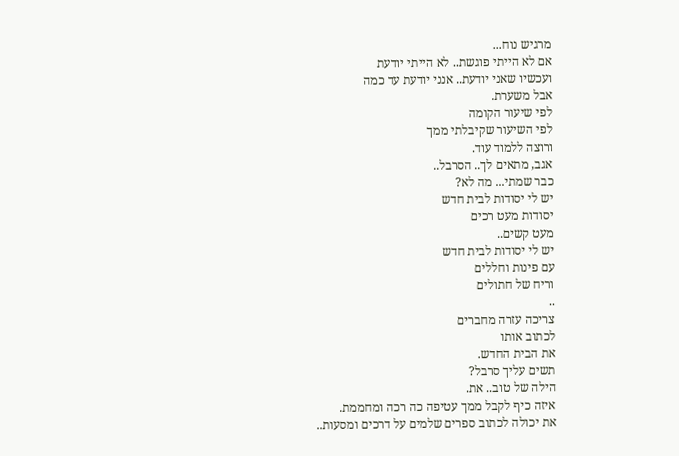מרגיש נוח...
אם לא הייתי פוגשת.. לא הייתי יודעת
ועכשיו שאני יודעת.. אנני יודעת עד כמה
אבל משערת.
לפי שיעור הקומה
לפי השיעור שקיבלתי ממך
ורוצה ללמוד עוד.
אגב, מתאים לך.. הסרבל..
כבר שמתי... מה לא?
יש לי יסודות לבית חדש
יסודות מעט רכים
מעט קשים..
יש לי יסודות לבית חדש
עם פינות וחללים
וריח של חתולים
..
צריכה עזרה מחברים
לכתוב אותו
את הבית החדש.
תשים עליך סרבל?
הילה של טוב.. את.
איזה כיף לקבל ממך עטיפה כה רכה ומחממת.
את יכולה לכתוב ספרים שלמים על דרכים ומסעות..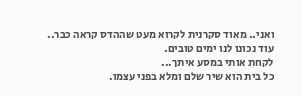ואני.. מאוד סקרנית לקרוא מעט שההדס קראה כבר..
עוד נכונו לנו ימים טובים.
לקחת אותי במסע איתך...
כל בית הוא שיר שלם ומלא בפני עצמו.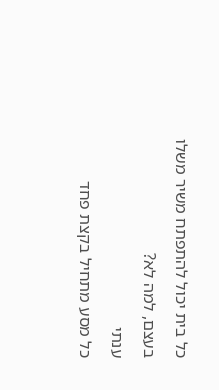כל בית יכול להתפתח משיר משלו
בעצם, למה לא?
ענתי
כל מסע מתחיל בקצת פחד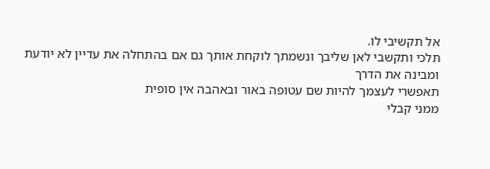אל תקשיבי לו.
תלכי ותקשבי לאן שליבך ונשמתך לוקחת אותך גם אם בהתחלה את עדיין לא יודעת
ומבינה את הדרך
תאפשרי לעצמך להיות שם עטופה באור ובאהבה אין סופית
ממני קבלי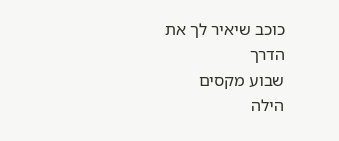כוכב שיאיר לך את הדרך
שבוע מקסים
הילה